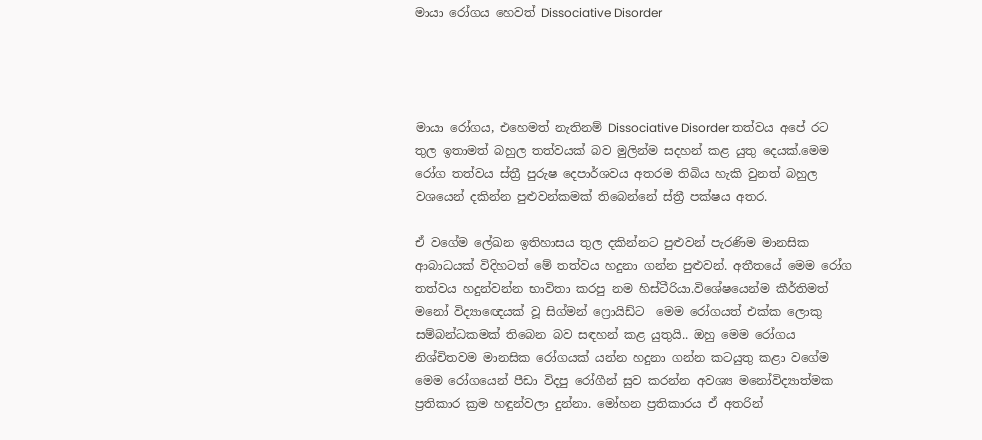මායා රෝගය හෙවත් Dissociative Disorder




මායා රෝගය, එහෙමත් නැතිනම් Dissociative Disorder තත්වය අපේ රට තුල ඉතාමත් බහුල තත්වයක් බව මුලින්ම සදහන් කළ යුතු දෙයක්.මෙම රෝග තත්වය ස්ත්‍රී පුරුෂ දෙපාර්ශවය අතරම තිබිය හැකි වුනත් බහුල වශයෙන් දකින්න පුළුවන්කමක් තිබෙන්නේ ස්ත්‍රී පක්ෂය අතර.

ඒ වගේම ලේඛන ඉතිහාසය තුල දකින්නට පුළුවන් පැරණිම මානසික ආබාධයක් විදිහටත් මේ තත්වය හදුනා ගන්න පුළුවන්. අතීතයේ මෙම රෝග තත්වය හදුන්වන්න භාවිතා කරපු නම හිස්ටීරියා.විශේෂයෙන්ම කීර්තිමත් මනෝ විද්‍යාඥෙයක් වූ සිග්මන් ෆ්‍රොයිඩ්ට  මෙම රෝගයත් එක්ක ලොකු සම්බන්ධකමක් තිබෙන බව සඳහන් කළ යුතුයි.. ඔහු මෙම රෝගය නිශ්චිතවම මානසික රෝගයක් යන්න හදුනා ගන්න කටයුතු කළා වගේම මෙම රෝගයෙන් පීඩා විදපු රෝගීන් සුව කරන්න අවශ්‍ය මනෝවිද්‍යාත්මක ප්‍රතිකාර ක්‍රම හඳුන්වලා දුන්නා. මෝහන ප්‍රතිකාරය ඒ අතරින්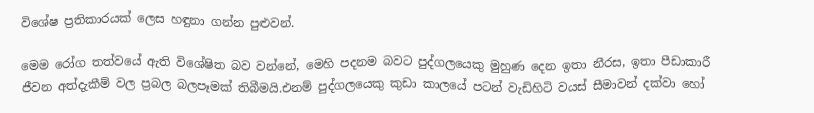විශේෂ ප්‍රතිකාරයක් ලෙස හඳුනා ගන්න පුළුවන්.

මෙම රෝග තත්වයේ ඇති විශේෂිත බව වන්නේ, මෙහි පදනම බවට පුද්ගලයෙකු මුහුණ දෙන ඉතා නීරස, ඉතා පීඩාකාරී ජීවන අත්දැකීම් වල ප්‍රබල බලපෑමක් තිබීමයි.එනම් පුද්ගලයෙකු කුඩා කාලයේ පටන් වැඩිහිටි වයස් සීමාවන් දක්වා හෝ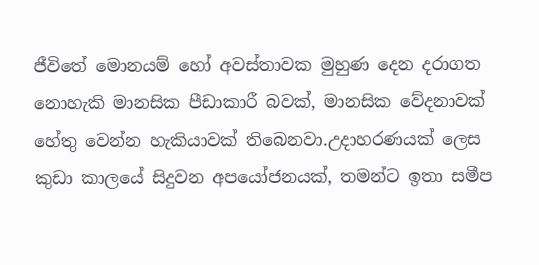ජීවිතේ මොනයම් හෝ අවස්තාවක මුහුණ දෙන දරාගත නොහැකි මානසික පීඩාකාරී බවක්, මානසික වේදනාවක් හේතු වෙන්න හැකියාවක් තිබෙනවා.උදාහරණයක් ලෙස කුඩා කාලයේ සිදුවන අපයෝජනයක්, තමන්ට ඉතා සමීප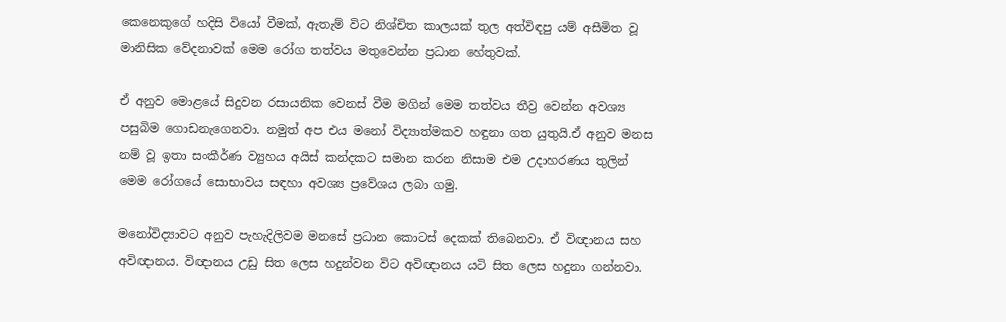කෙනෙකුගේ හදිසි වියෝ වීමක්, ඇතැම් විට නිශ්චිත කාලයක් තුල අත්විඳපු යම් අසීමිත වූ මානිසික වේදනාවක් මෙම රෝග තත්වය මතුවෙන්න ප්‍රධාන හේතුවක්.

ඒ අනුව මොළයේ සිදුවන රසායනික වෙනස් වීම මගින් මෙම තත්වය තීව්‍ර වෙන්න අවශ්‍ය පසුබිම ගොඩනැගෙනවා. නමුත් අප එය මනෝ විද්‍යාත්මකව හඳුනා ගත යුතුයි.ඒ අනුව මනස නම් වූ ඉතා සංකීර්ණ ව්‍යුහය අයිස් කන්දකට සමාන කරන නිසාම එම උදාහරණය තුලින් මෙම රෝගයේ සොභාවය සඳහා අවශ්‍ය ප්‍රවේශය ලබා ගමු.

මනෝවිද්‍යාවට අනුව පැහැදිලිවම මනසේ ප්‍රධාන කොටස් දෙකක් තිබෙනවා. ඒ විඥානය සහ අවිඥානය. විඥානය උඩු සිත ලෙස හදුන්වන විට අවිඥානය යටි සිත ලෙස හදුනා ගන්නවා.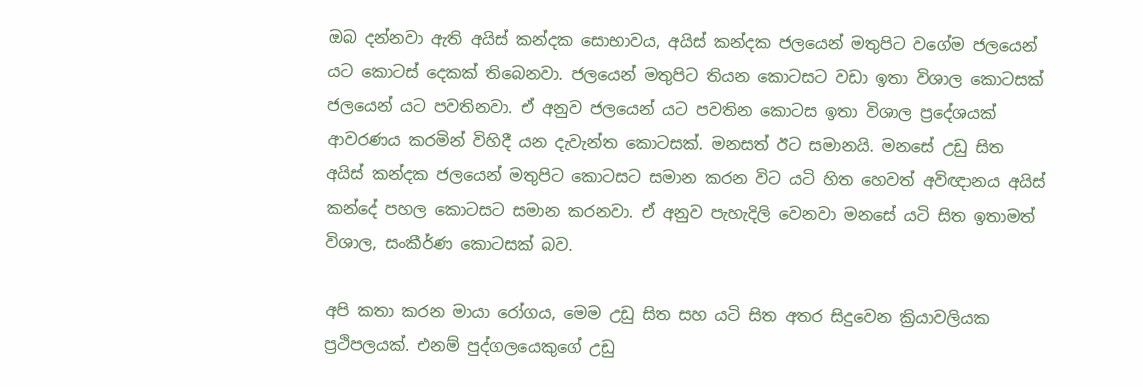ඔබ දන්නවා ඇති අයිස් කන්දක සොභාවය, අයිස් කන්දක ජලයෙන් මතුපිට වගේම ජලයෙන් යට කොටස් දෙකක් තිබෙනවා. ජලයෙන් මතුපිට තියන කොටසට වඩා ඉතා විශාල කොටසක් ජලයෙන් යට පවතිනවා. ඒ අනුව ජලයෙන් යට පවතින කොටස ඉතා විශාල ප්‍රදේශයක් ආවරණය කරමින් විහිදී යන දැවැන්ත කොටසක්. මනසත් ඊට සමානයි. මනසේ උඩු සිත අයිස් කන්දක ජලයෙන් මතුපිට කොටසට සමාන කරන විට යටි හිත හෙවත් අවිඥානය අයිස් කන්දේ පහල කොටසට සමාන කරනවා. ඒ අනුව පැහැදිලි වෙනවා මනසේ යටි සිත ඉතාමත් විශාල, සංකීර්ණ කොටසක් බව.

අපි කතා කරන මායා රෝගය, මෙම උඩු සිත සහ යටි සිත අතර සිදුවෙන ක්‍රියාවලියක ප්‍රථිපලයක්. එනම් පුද්ගලයෙකුගේ උඩු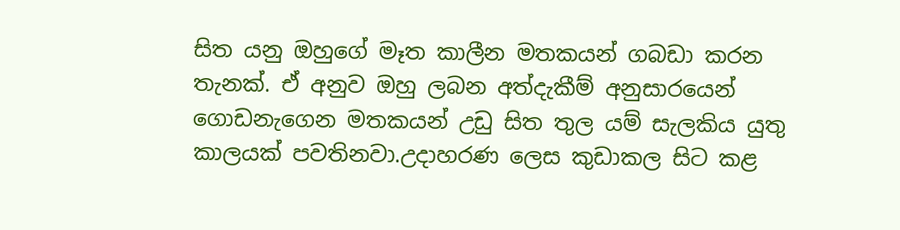සිත යනු ඔහුගේ මෑත කාලීන මතකයන් ගබඩා කරන තැනක්. ඒ අනුව ඔහු ලබන අත්දැකීම් අනුසාරයෙන් ගොඩනැගෙන මතකයන් උඩු සිත තුල යම් සැලකිය යුතු කාලයක් පවතිනවා.උදාහරණ ලෙස කුඩාකල සිට කළ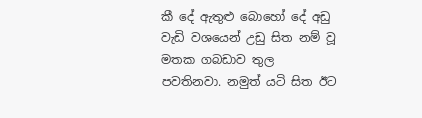කී දේ ඇතුළු බොහෝ දේ අඩු වැඩි වශයෙන් උඩු සිත නම් වූ මතක ගබඩාව තුල පවතිනවා. නමුත් යටි සිත ඊට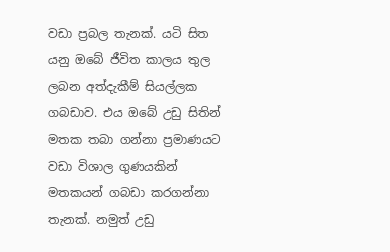වඩා ප්‍රබල තැනක්. යටි සිත යනු ඔබේ ජීවිත කාලය තුල ලබන අත්දැකීම් සියල්ලක ගබඩාව. එය ඔබේ උඩු සිතින් මතක තබා ගන්නා ප්‍රමාණයට වඩා විශාල ගුණයකින් මතකයන් ගබඩා කරගන්නා තැනක්. නමුත් උඩු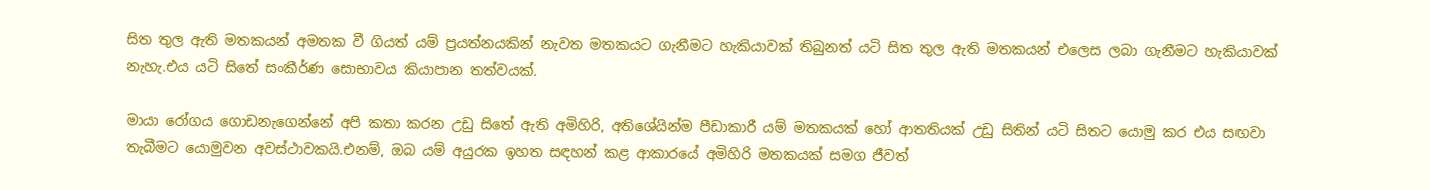සිත තුල ඇති මතකයන් අමතක වී ගියත් යම් ප්‍රයත්නයකින් නැවත මතකයට ගැනීමට හැකියාවක් තිබුනත් යටි සිත තුල ඇති මතකයන් එලෙස ලබා ගැනීමට හැකියාවක් නැහැ.එය යටි සිතේ සංකීර්ණ සොභාවය කියාපාන තත්වයක්.

මායා රෝගය ගොඩනැගෙන්නේ අපි කතා කරන උඩු සිතේ ඇති අමිහිරි, අතිශේයින්ම පීඩාකාරී යම් මතකයක් හෝ ආතතියක් උඩු සිතින් යටි සිතට යොමු කර එය සඟවා තැබීමට යොමුවන අවස්ථාවකයි.එනම්, ඔබ යම් අයුරක ඉහත සඳහන් කළ ආකාරයේ අමිහිරි මතකයක් සමග ජීවත්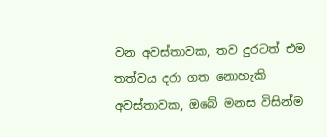වන අවස්තාවක, තව දුරටත් එම තත්වය දරා ගත නොහැකි අවස්තාවක, ඔබේ මනස විසින්ම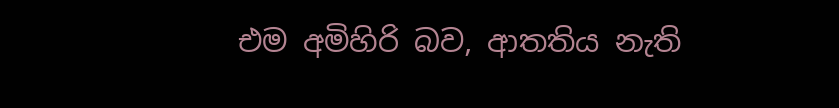එම අමිහිරි බව, ආතතිය නැති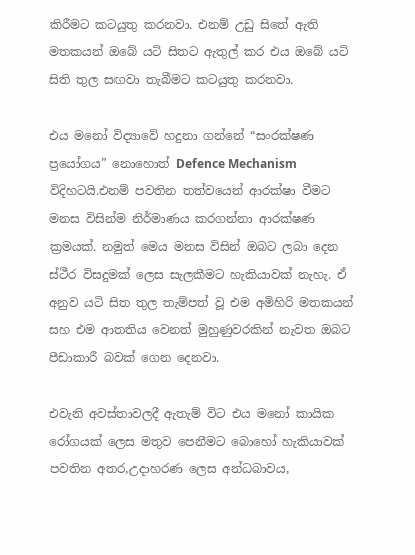කිරීමට කටයුතු කරනවා. එනම් උඩු සිතේ ඇති මතකයන් ඔබේ යටි සිතට ඇතුල් කර එය ඔබේ යටි සිති තුල සඟවා තැබීමට කටයුතු කරනවා.

එය මනෝ විද්‍යාවේ හදුනා ගන්නේ “සංරක්ෂණ ප්‍රයෝගය” නොහොත් Defence Mechanism විදිහටයි.එනම් පවතින තත්වයෙන් ආරක්ෂා වීමට මනස විසින්ම නිර්මාණය කරගන්නා ආරක්ෂණ ක්‍රමයක්. නමුත් මෙය මනස විසින් ඔබට ලබා දෙන ස්ථීර විසදුමක් ලෙස සැලකීමට හැකියාවක් නැහැ. ඒ අනුව යටි සිත තුල තැම්පත් වූ එම අමිහිරි මතකයන් සහ එම ආතතිය වෙනත් මුහුණුවරකින් නැවත ඔබට පීඩාකාරී බවක් ගෙන දෙනවා.

එවැනි අවස්තාවලදී ඇතැම් විට එය මනෝ කායික රෝගයක් ලෙස මතුව පෙනීමට බොහෝ හැකියාවක් පවතින අතර,උදාහරණ ලෙස අන්ධබාවය,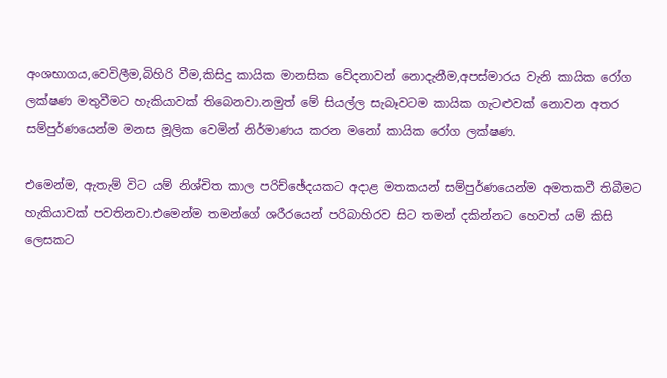අංශභාගය,වෙවිලීම,බිහිරි වීම,කිසිදු කායික මානසික වේදනාවන් නොදැනීම,අපස්මාරය වැනි කායික රෝග ලක්ෂණ මතුවීමට හැකියාවක් තිබෙනවා.නමුත් මේ සියල්ල සැබෑවටම කායික ගැටළුවක් නොවන අතර සම්පුර්ණයෙන්ම මනස මූලික වෙමින් නිර්මාණය කරන මනෝ කායික රෝග ලක්ෂණ.

එමෙන්ම, ඇතැම් විට යම් නිශ්චිත කාල පරිච්ඡේදයකට අදාළ මතකයන් සම්පුර්ණයෙන්ම අමතකවී තිබීමට හැකියාවක් පවතිනවා.එමෙන්ම තමන්ගේ ශරීරයෙන් පරිබාහිරව සිට තමන් දකින්නට හෙවත් යම් කිසි ලෙසකට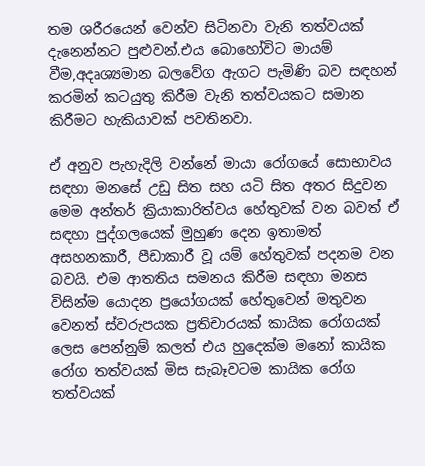තම ශරීරයෙන් වෙන්ව සිටිනවා වැනි තත්වයක් දැනෙන්නට පුළුවන්.එය බොහෝවිට මායම් වීම,අදෘශ්‍යමාන බලවේග ඇගට පැමිණි බව සඳහන් කරමින් කටයුතු කිරීම වැනි තත්වයකට සමාන කිරීමට හැකියාවක් පවතිනවා.

ඒ අනුව පැහැදිලි වන්නේ මායා රෝගයේ සොභාවය සඳහා මනසේ උඩු සිත සහ යටි සිත අතර සිදුවන මෙම අන්තර් ක්‍රියාකාරිත්වය හේතුවක් වන බවත් ඒ සඳහා පුද්ගලයෙක් මුහුණ දෙන ඉතාමත් අසහනකාරී, පීඩාකාරී වූ යම් හේතුවක් පදනම වන බවයි. එම ආතතිය සමනය කිරීම සඳහා මනස විසින්ම යොදන ප්‍රයෝගයක් හේතුවෙන් මතුවන වෙනත් ස්වරුපයක ප්‍රතිචාරයක් කායික රෝගයක් ලෙස පෙන්නුම් කලත් එය හුදෙක්ම මනෝ කායික රෝග තත්වයක් මිස සැබෑවටම කායික රෝග තත්වයක්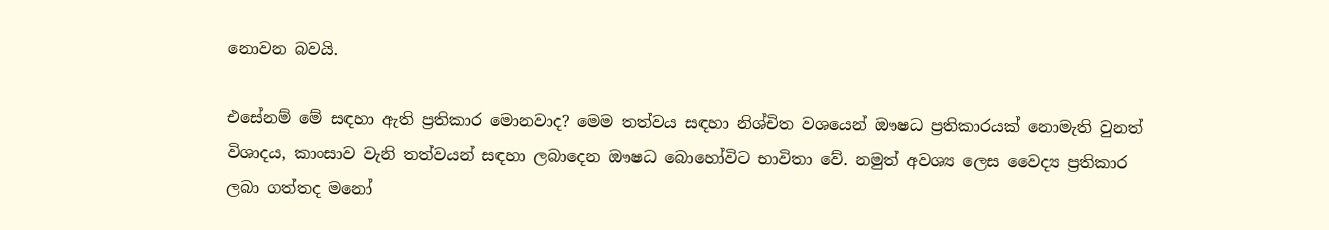නොවන බවයි.

එසේනම් මේ සඳහා ඇති ප්‍රතිකාර මොනවාද? මෙම තත්වය සඳහා නිශ්චිත වශයෙන් ඖෂධ ප්‍රතිකාරයක් නොමැති වුනත් විශාදය, කාංසාව වැනි තත්වයන් සඳහා ලබාදෙන ඖෂධ බොහෝවිට භාවිතා වේ. නමුත් අවශ්‍ය ලෙස වෛද්‍ය ප්‍රතිකාර ලබා ගත්තද මනෝ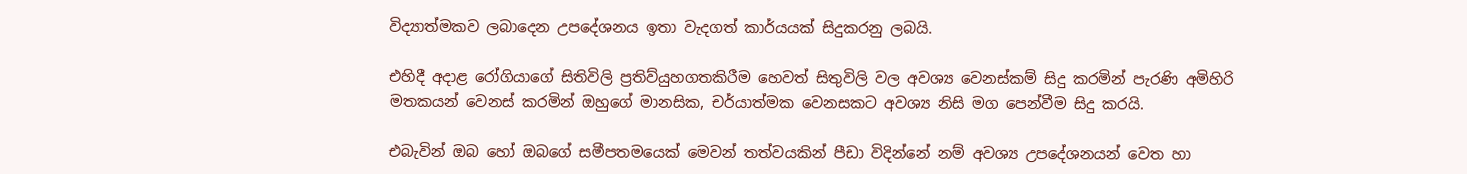විද්‍යාත්මකව ලබාදෙන උපදේශනය ඉතා වැදගත් කාර්යයක් සිදුකරනු ලබයි.

එහිදී අදාළ රෝගියාගේ සිතිවිලි ප්‍රතිව්යුහගතකිරීම හෙවත් සිතුවිලි වල අවශ්‍ය වෙනස්කම් සිදු කරමින් පැරණි අමිහිරි මතකයන් වෙනස් කරමින් ඔහුගේ මානසික, චර්යාත්මක වෙනසකට අවශ්‍ය නිසි මග පෙන්වීම සිදු කරයි.

එබැවින් ඔබ හෝ ඔබගේ සමීපතමයෙක් මෙවන් තත්වයකින් පීඩා විදින්නේ නම් අවශ්‍ය උපදේශනයන් වෙත හා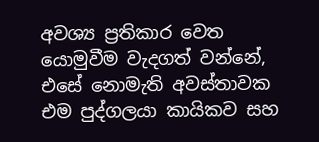අවශ්‍ය ප්‍රතිකාර වෙත යොමුවීම වැදගත් වන්නේ, එසේ නොමැති අවස්තාවක එම පුද්ගලයා කායිකව සහ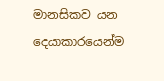මානසිකව යන දෙයාකාරයෙන්ම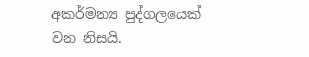අකර්මන්‍ය පුද්ගලයෙක් වන නිසයි.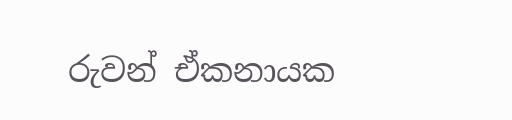රුවන් ඒකනායක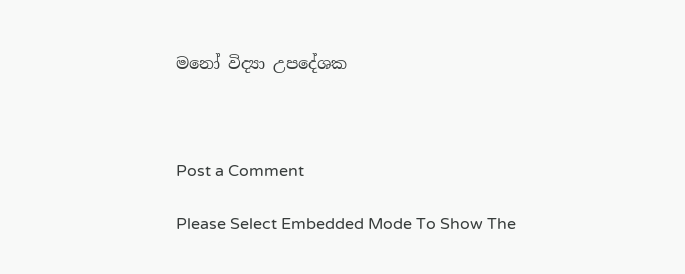මනෝ විද්‍යා උපදේශක



Post a Comment

Please Select Embedded Mode To Show The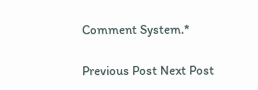Comment System.*

Previous Post Next Post